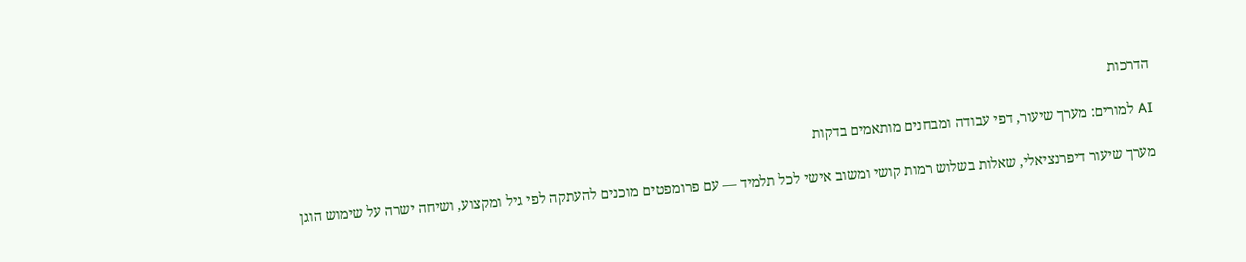הדרכות

AI למורים: מערך שיעור, דפי עבודה ומבחנים מותאמים בדקות

מערך שיעור דיפרנציאלי, שאלות בשלוש רמות קושי ומשוב אישי לכל תלמיד — עם פרומפטים מוכנים להעתקה לפי גיל ומקצוע, ושיחה ישרה על שימוש הוגן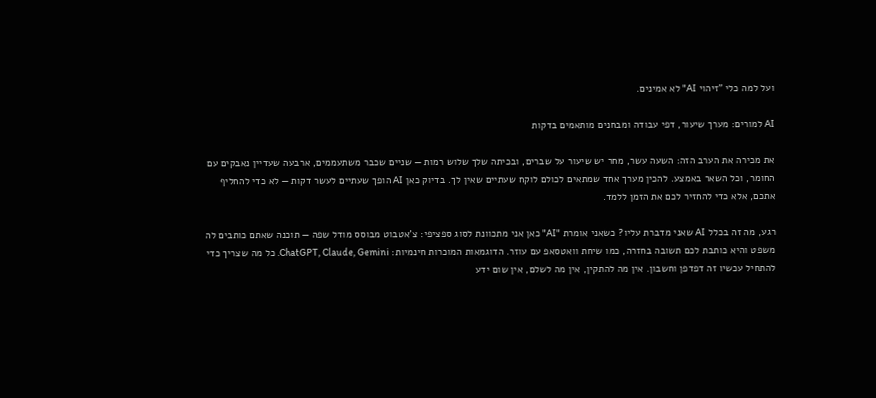ועל למה כלי "זיהוי AI" לא אמינים.

AI למורים: מערך שיעור, דפי עבודה ומבחנים מותאמים בדקות

את מכירה את הערב הזה: השעה עשר, מחר יש שיעור על שברים, ובכיתה שלך שלוש רמות — שניים שכבר משתעממים, ארבעה שעדיין נאבקים עם החומר, וכל השאר באמצע. להכין מערך אחד שמתאים לכולם לוקח שעתיים שאין לך. בדיוק כאן AI הופך שעתיים לעשר דקות — לא כדי להחליף אתכם, אלא כדי להחזיר לכם את הזמן ללמד.

רגע, מה זה בכלל AI שאני מדברת עליו? כשאני אומרת "AI" כאן אני מתכוונת לסוג ספציפי: צ'אטבוט מבוסס מודל שפה — תוכנה שאתם כותבים לה משפט והיא כותבת לכם תשובה בחזרה, כמו שיחת וואטסאפ עם עוזר. הדוגמאות המוכרות חינמיות: ChatGPT, Claude, Gemini. כל מה שצריך כדי להתחיל עכשיו זה דפדפן וחשבון. אין מה להתקין, אין מה לשלם, אין שום ידע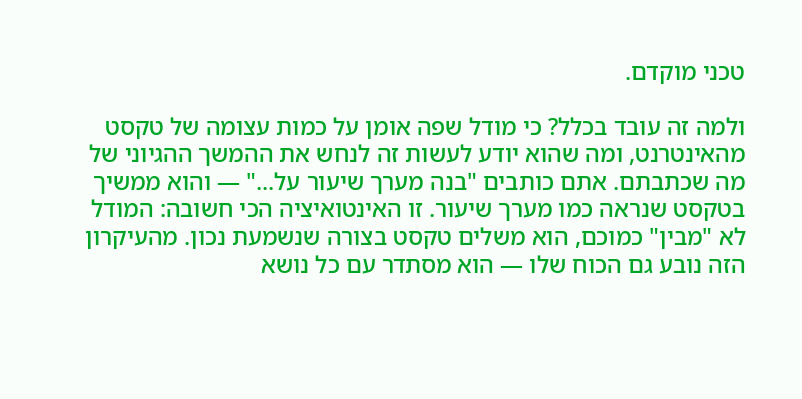טכני מוקדם.

ולמה זה עובד בכלל? כי מודל שפה אומן על כמות עצומה של טקסט מהאינטרנט, ומה שהוא יודע לעשות זה לנחש את ההמשך ההגיוני של מה שכתבתם. אתם כותבים "בנה מערך שיעור על..." — והוא ממשיך בטקסט שנראה כמו מערך שיעור. זו האינטואיציה הכי חשובה: המודל לא "מבין" כמוכם, הוא משלים טקסט בצורה שנשמעת נכון. מהעיקרון הזה נובע גם הכוח שלו — הוא מסתדר עם כל נושא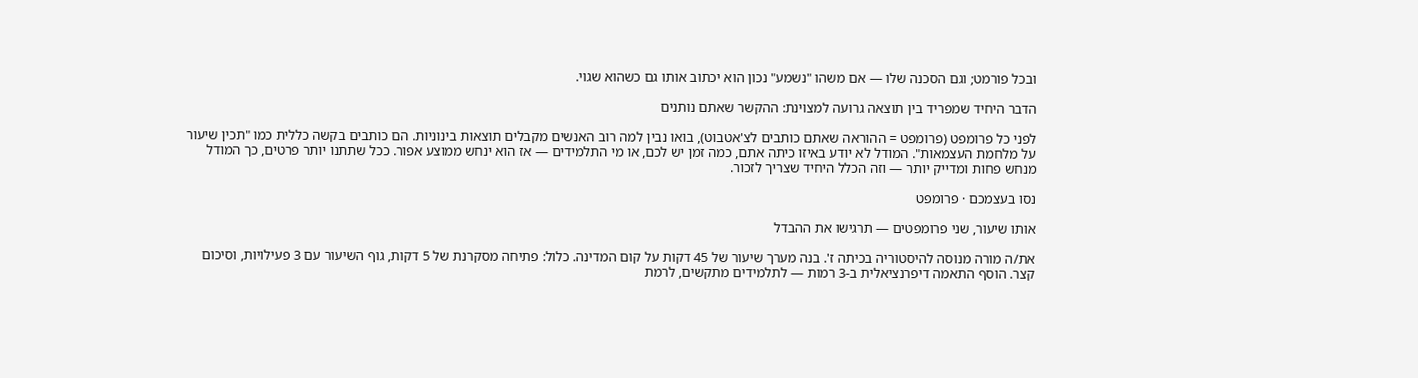ובכל פורמט; וגם הסכנה שלו — אם משהו "נשמע" נכון הוא יכתוב אותו גם כשהוא שגוי.

הדבר היחיד שמפריד בין תוצאה גרועה למצוינת: ההקשר שאתם נותנים

לפני כל פרומפט (פרומפט = ההוראה שאתם כותבים לצ'אטבוט), בואו נבין למה רוב האנשים מקבלים תוצאות בינוניות. הם כותבים בקשה כללית כמו "תכין שיעור על מלחמת העצמאות". המודל לא יודע באיזו כיתה אתם, כמה זמן יש לכם, או מי התלמידים — אז הוא ינחש ממוצע אפור. ככל שתתנו יותר פרטים, כך המודל מנחש פחות ומדייק יותר — וזה הכלל היחיד שצריך לזכור.

נסו בעצמכם · פרומפט

אותו שיעור, שני פרומפטים — תרגישו את ההבדל

את/ה מורה מנוסה להיסטוריה בכיתה ז'. בנה מערך שיעור של 45 דקות על קום המדינה. כלול: פתיחה מסקרנת של 5 דקות, גוף השיעור עם 3 פעילויות, וסיכום קצר. הוסף התאמה דיפרנציאלית ב-3 רמות — לתלמידים מתקשים, לרמת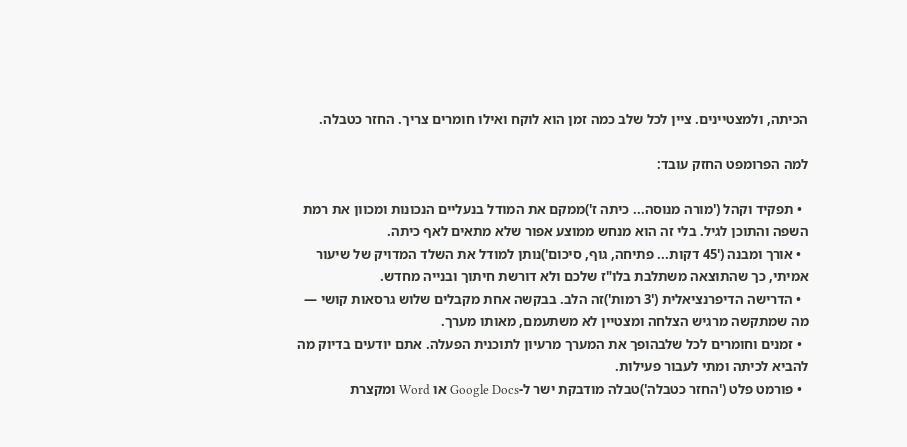הכיתה, ולמצטיינים. ציין לכל שלב כמה זמן הוא לוקח ואילו חומרים צריך. החזר כטבלה.

למה הפרומפט החזק עובד:

  • תפקיד וקהל ('מורה מנוסה... כיתה ז')ממקם את המודל בנעליים הנכונות ומכוון את רמת השפה והתוכן לגיל. בלי זה הוא מנחש ממוצע אפור שלא מתאים לאף כיתה.
  • אורך ומבנה ('45 דקות... פתיחה, גוף, סיכום')נותן למודל את השלד המדויק של שיעור אמיתי, כך שהתוצאה משתלבת בלו"ז שלכם ולא דורשת חיתוך ובנייה מחדש.
  • הדרישה הדיפרנציאלית ('3 רמות')זה הלב. בבקשה אחת מקבלים שלוש גרסאות קושי — מה שמתקשה מרגיש הצלחה ומצטיין לא משתעמם, מאותו מערך.
  • זמנים וחומרים לכל שלבהופך את המערך מרעיון לתוכנית הפעלה. אתם יודעים בדיוק מה להביא לכיתה ומתי לעבור פעילות.
  • פורמט פלט ('החזר כטבלה')טבלה מודבקת ישר ל-Google Docs או Word ומקצרת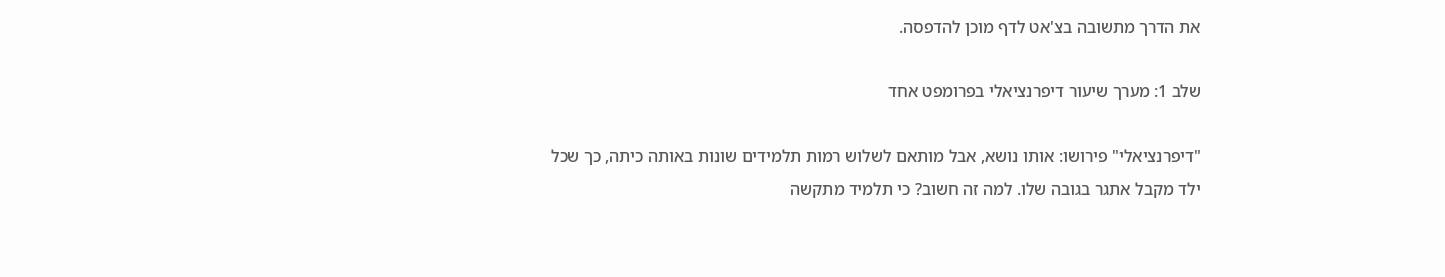את הדרך מתשובה בצ'אט לדף מוכן להדפסה.

שלב 1: מערך שיעור דיפרנציאלי בפרומפט אחד

"דיפרנציאלי" פירושו: אותו נושא, אבל מותאם לשלוש רמות תלמידים שונות באותה כיתה, כך שכל ילד מקבל אתגר בגובה שלו. למה זה חשוב? כי תלמיד מתקשה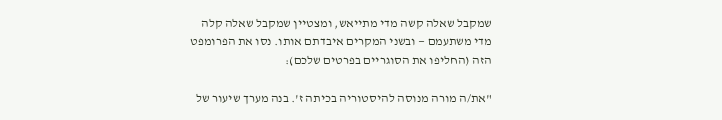שמקבל שאלה קשה מדי מתייאש, ומצטיין שמקבל שאלה קלה מדי משתעמם — ובשני המקרים איבדתם אותו. נסו את הפרומפט הזה (החליפו את הסוגריים בפרטים שלכם):

"את/ה מורה מנוסה להיסטוריה בכיתה ז'. בנה מערך שיעור של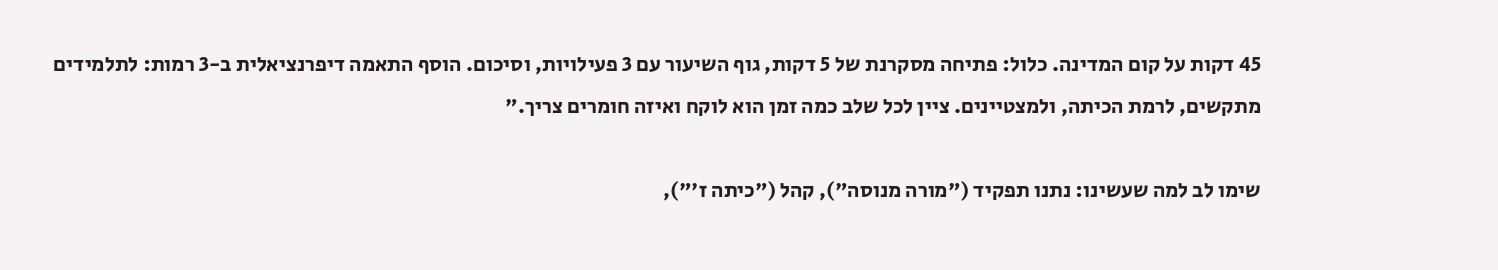45 דקות על קום המדינה. כלול: פתיחה מסקרנת של 5 דקות, גוף השיעור עם 3 פעילויות, וסיכום. הוסף התאמה דיפרנציאלית ב-3 רמות: לתלמידים מתקשים, לרמת הכיתה, ולמצטיינים. ציין לכל שלב כמה זמן הוא לוקח ואיזה חומרים צריך."

שימו לב למה שעשינו: נתנו תפקיד ("מורה מנוסה"), קהל ("כיתה ז'"),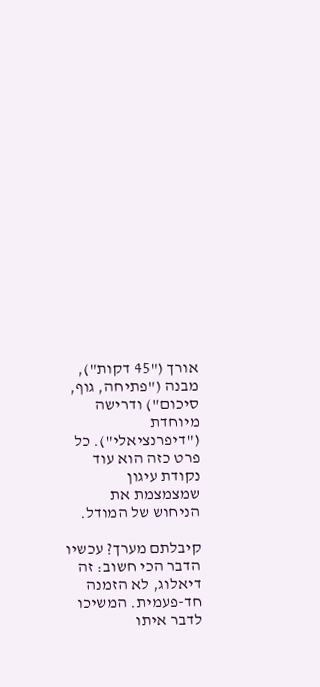אורך ("45 דקות"), מבנה ("פתיחה, גוף, סיכום") ודרישה מיוחדת ("דיפרנציאלי"). כל פרט כזה הוא עוד נקודת עיגון שמצמצמת את הניחוש של המודל.

קיבלתם מערך? עכשיו הדבר הכי חשוב: זה דיאלוג, לא הזמנה חד-פעמית. המשיכו לדבר איתו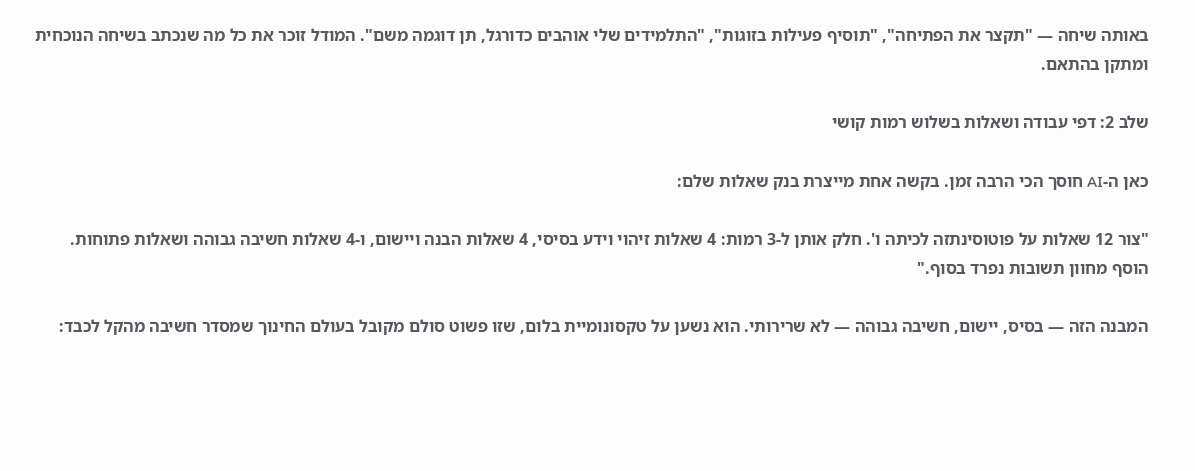באותה שיחה — "תקצר את הפתיחה", "תוסיף פעילות בזוגות", "התלמידים שלי אוהבים כדורגל, תן דוגמה משם". המודל זוכר את כל מה שנכתב בשיחה הנוכחית ומתקן בהתאם.

שלב 2: דפי עבודה ושאלות בשלוש רמות קושי

כאן ה-AI חוסך הכי הרבה זמן. בקשה אחת מייצרת בנק שאלות שלם:

"צור 12 שאלות על פוטוסינתזה לכיתה ו'. חלק אותן ל-3 רמות: 4 שאלות זיהוי וידע בסיסי, 4 שאלות הבנה ויישום, ו-4 שאלות חשיבה גבוהה ושאלות פתוחות. הוסף מחוון תשובות נפרד בסוף."

המבנה הזה — בסיס, יישום, חשיבה גבוהה — לא שרירותי. הוא נשען על טקסונומיית בלום, שזו פשוט סולם מקובל בעולם החינוך שמסדר חשיבה מהקל לכבד: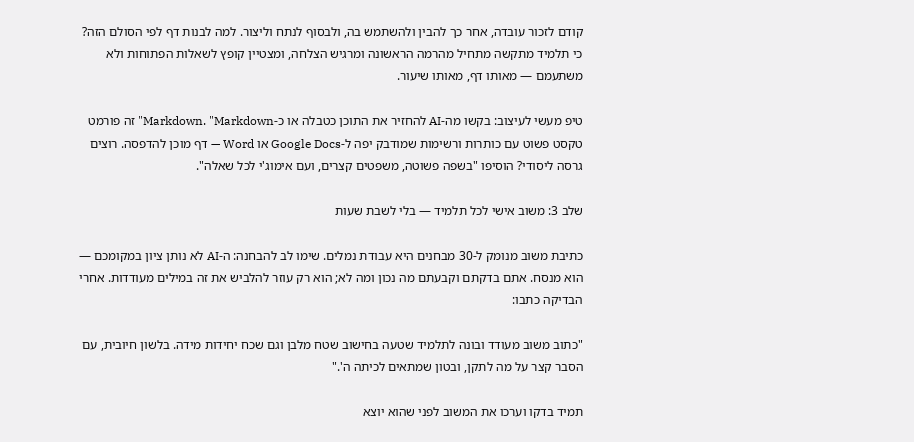קודם לזכור עובדה, אחר כך להבין ולהשתמש בה, ולבסוף לנתח וליצור. למה לבנות דף לפי הסולם הזה? כי תלמיד מתקשה מתחיל מהרמה הראשונה ומרגיש הצלחה, ומצטיין קופץ לשאלות הפתוחות ולא משתעמם — מאותו דף, מאותו שיעור.

טיפ מעשי לעיצוב: בקשו מה-AI להחזיר את התוכן כטבלה או כ-Markdown. "Markdown" זה פורמט טקסט פשוט עם כותרות ורשימות שמודבק יפה ל-Google Docs או Word — דף מוכן להדפסה. רוצים גרסה ליסודי? הוסיפו "בשפה פשוטה, משפטים קצרים, ועם אימוג'י לכל שאלה".

שלב 3: משוב אישי לכל תלמיד — בלי לשבת שעות

כתיבת משוב מנומק ל-30 מבחנים היא עבודת נמלים. שימו לב להבחנה: ה-AI לא נותן ציון במקומכם — הוא מנסח. אתם בדקתם וקבעתם מה נכון ומה לא; הוא רק עוזר להלביש את זה במילים מעודדות. אחרי הבדיקה כתבו:

"כתוב משוב מעודד ובונה לתלמיד שטעה בחישוב שטח מלבן וגם שכח יחידות מידה. בלשון חיובית, עם הסבר קצר על מה לתקן, ובטון שמתאים לכיתה ה'."

תמיד בדקו וערכו את המשוב לפני שהוא יוצא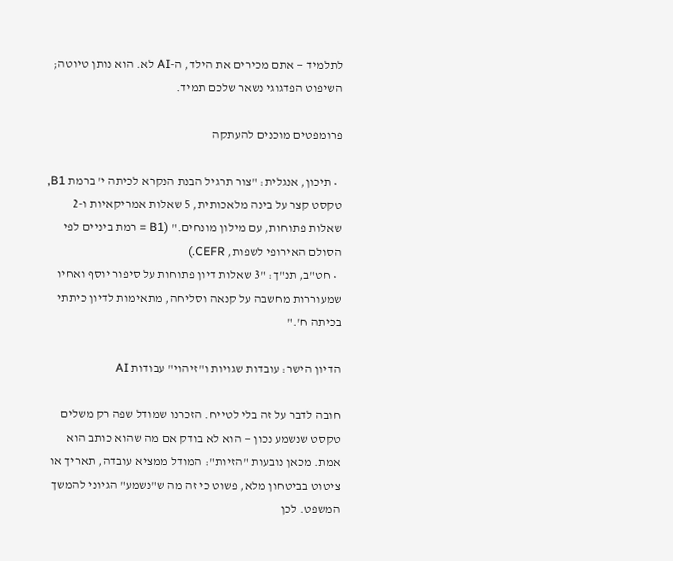לתלמיד — אתם מכירים את הילד, ה-AI לא. הוא נותן טיוטה; השיפוט הפדגוגי נשאר שלכם תמיד.

פרומפטים מוכנים להעתקה

  • תיכון, אנגלית: "צור תרגיל הבנת הנקרא לכיתה י' ברמת B1, טקסט קצר על בינה מלאכותית, 5 שאלות אמריקאיות ו-2 שאלות פתוחות, עם מילון מונחים." (B1 = רמת ביניים לפי הסולם האירופי לשפות, CEFR.)
  • חט"ב, תנ"ך: "3 שאלות דיון פתוחות על סיפור יוסף ואחיו שמעוררות מחשבה על קנאה וסליחה, מתאימות לדיון כיתתי בכיתה ח'."

הדיון הישר: עובדות שגויות ו"זיהוי" עבודות AI

חובה לדבר על זה בלי לטייח. הזכרנו שמודל שפה רק משלים טקסט שנשמע נכון — הוא לא בודק אם מה שהוא כותב הוא אמת. מכאן נובעות "הזיות": המודל ממציא עובדה, תאריך או ציטוט בביטחון מלא, פשוט כי זה מה ש"נשמע" הגיוני להמשך המשפט. לכן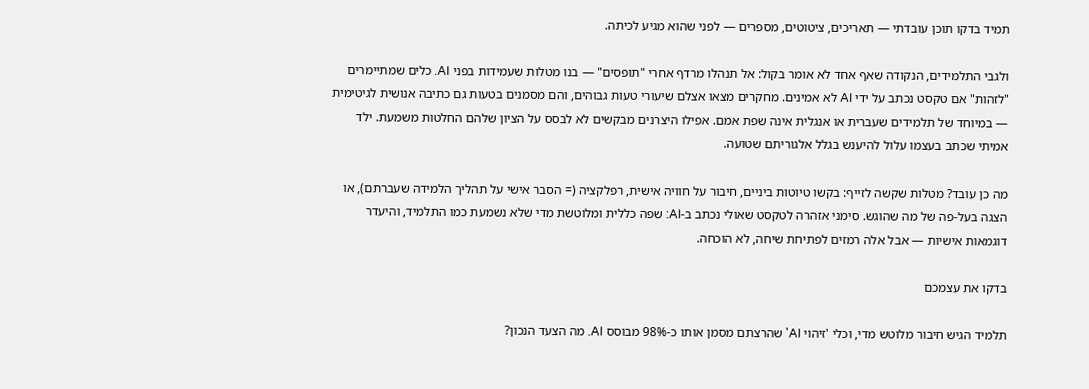תמיד בדקו תוכן עובדתי — תאריכים, ציטוטים, מספרים — לפני שהוא מגיע לכיתה.

ולגבי התלמידים, הנקודה שאף אחד לא אומר בקול: אל תנהלו מרדף אחרי "תופסים" — בנו מטלות שעמידות בפני AI. כלים שמתיימרים "לזהות" אם טקסט נכתב על ידי AI לא אמינים. מחקרים מצאו אצלם שיעורי טעות גבוהים, והם מסמנים בטעות גם כתיבה אנושית לגיטימית — במיוחד של תלמידים שעברית או אנגלית אינה שפת אמם. אפילו היצרנים מבקשים לא לבסס על הציון שלהם החלטות משמעת. ילד אמיתי שכתב בעצמו עלול להיענש בגלל אלגוריתם שטועה.

מה כן עובד? מטלות שקשה לזייף: בקשו טיוטות ביניים, חיבור על חוויה אישית, רפלקציה (= הסבר אישי על תהליך הלמידה שעברתם), או הצגה בעל-פה של מה שהוגש. סימני אזהרה לטקסט שאולי נכתב ב-AI: שפה כללית ומלוטשת מדי שלא נשמעת כמו התלמיד, והיעדר דוגמאות אישיות — אבל אלה רמזים לפתיחת שיחה, לא הוכחה.

בדקו את עצמכם

תלמיד הגיש חיבור מלוטש מדי, וכלי 'זיהוי AI' שהרצתם מסמן אותו כ-98% מבוסס AI. מה הצעד הנכון?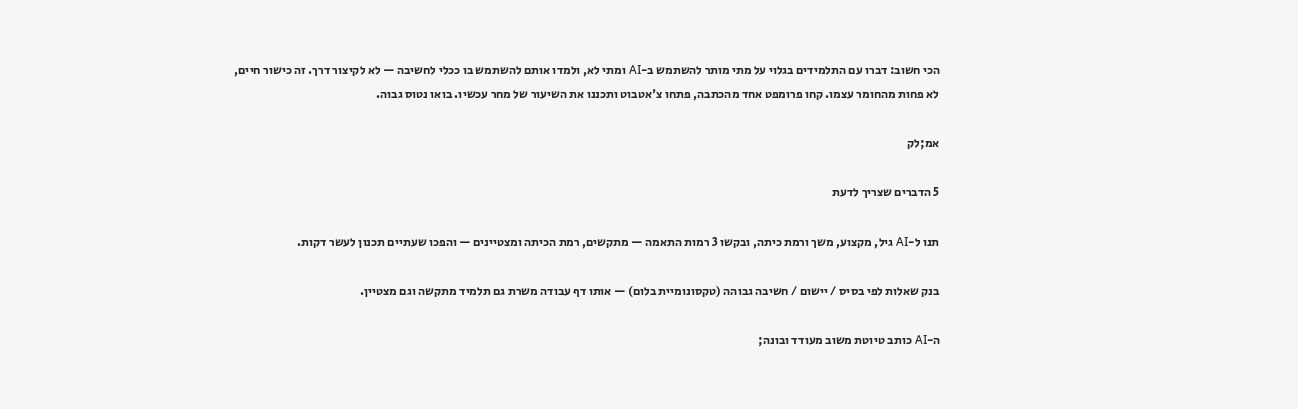הכי חשוב: דברו עם התלמידים בגלוי על מתי מותר להשתמש ב-AI ומתי לא, ולמדו אותם להשתמש בו ככלי לחשיבה — לא לקיצור דרך. זה כישור חיים, לא פחות מהחומר עצמו. קחו פרומפט אחד מהכתבה, פתחו צ'אטבוט ותכננו את השיעור של מחר עכשיו. בואו נטוס גבוה.

אמ;לק

5 הדברים שצריך לדעת

תנו ל-AI גיל, מקצוע, משך ורמת כיתה, ובקשו 3 רמות התאמה — מתקשים, רמת הכיתה ומצטיינים — והפכו שעתיים תכנון לעשר דקות.

בנק שאלות לפי בסיס / יישום / חשיבה גבוהה (טקסונומיית בלום) — אותו דף עבודה משרת גם תלמיד מתקשה וגם מצטיין.

ה-AI כותב טיוטת משוב מעודד ובונה;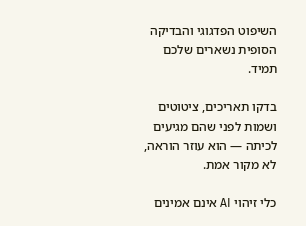השיפוט הפדגוגי והבדיקה הסופית נשארים שלכם תמיד.

בדקו תאריכים, ציטוטים ושמות לפני שהם מגיעים לכיתה — הוא עוזר הוראה, לא מקור אמת.

כלי זיהוי AI אינם אמינים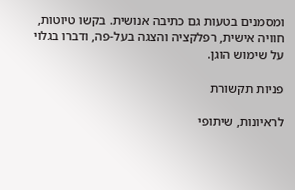ומסמנים בטעות גם כתיבה אנושית. בקשו טיוטות, חוויה אישית, רפלקציה והצגה בעל-פה, ודברו בגלוי על שימוש הוגן.

פניות תקשורת

לראיונות, שיתופי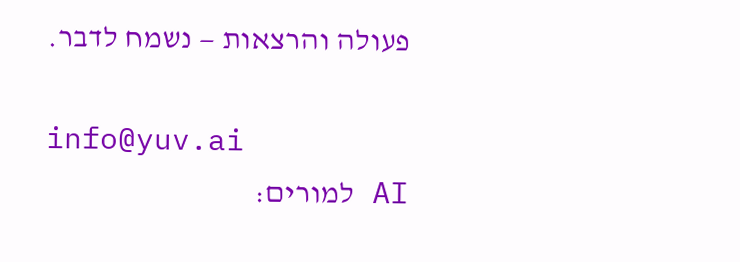פעולה והרצאות — נשמח לדבר.

info@yuv.ai
AI למורים: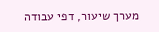מערך שיעור, דפי עבודה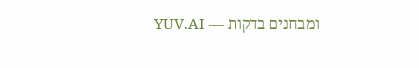ומבחנים בדקות — YUV.AI